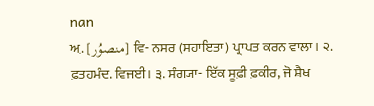nan
ਅ਼. [منصوُر] ਵਿ- ਨਸਰ (ਸਹਾਇਤਾ) ਪ੍ਰਾਪਤ ਕਰਨ ਵਾਲਾ। ੨. ਫ਼ਤਹਮੰਦ. ਵਿਜਈ। ੩. ਸੰਗ੍ਯਾ- ਇੱਕ ਸੂਫ਼ੀ ਫ਼ਕੀਰ, ਜੋ ਸ਼ੈਖ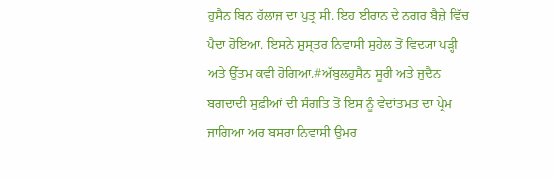ਹੁਸੈਨ ਬਿਨ ਹੱਲਾਜ ਦਾ ਪੁਤ੍ਰ ਸੀ. ਇਹ ਈਰਾਨ ਦੇ ਨਗਰ ਬੈਜ਼ੇ ਵਿੱਚ ਪੈਦਾ ਹੋਇਆ. ਇਸਨੇ ਸ਼ੁਸ੍ਤਰ ਨਿਵਾਸੀ ਸੁਹੇਲ ਤੋਂ ਵਿਦ੍ਯਾ ਪੜ੍ਹੀ ਅਤੇ ਉੱਤਮ ਕਵੀ ਹੋਗਿਆ.#ਅੱਬੁਲਹੁਸੈਨ ਸੂਰੀ ਅਤੇ ਜੁਦੈਨ ਬਗਦਾਦੀ ਸੁਫ਼ੀਆਂ ਦੀ ਸੰਗਤਿ ਤੋਂ ਇਸ ਨੂੰ ਵੇਦਾਂਤਮਤ ਦਾ ਪ੍ਰੇਮ ਜਾਗਿਆ ਅਰ ਬਸਰਾ ਨਿਵਾਸੀ ਉਮਰ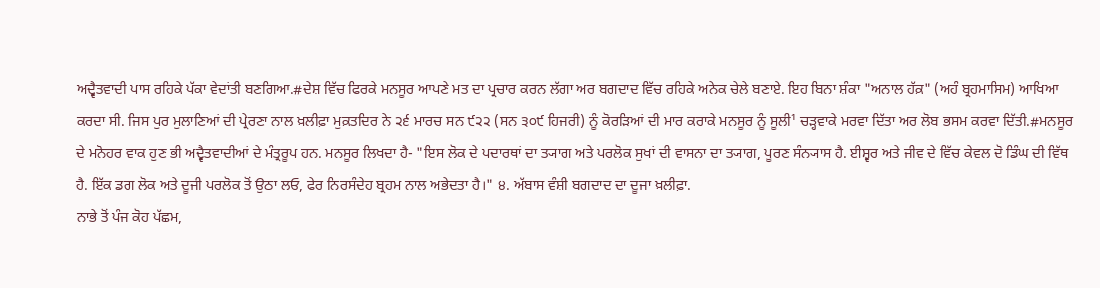ਅਦ੍ਵੈਤਵਾਦੀ ਪਾਸ ਰਹਿਕੇ ਪੱਕਾ ਵੇਦਾਂਤੀ ਬਣਗਿਆ.#ਦੇਸ਼ ਵਿੱਚ ਫਿਰਕੇ ਮਨਸੂਰ ਆਪਣੇ ਮਤ ਦਾ ਪ੍ਰਚਾਰ ਕਰਨ ਲੱਗਾ ਅਰ ਬਗਦਾਦ ਵਿੱਚ ਰਹਿਕੇ ਅਨੇਕ ਚੇਲੇ ਬਣਾਏ. ਇਹ ਬਿਨਾ ਸ਼ੰਕਾ "ਅਨਾਲ ਹੱਕ਼" (ਅਹੰ ਬ੍ਰਹਮਾਸਿਮ) ਆਖਿਆ ਕਰਦਾ ਸੀ. ਜਿਸ ਪੁਰ ਮੁਲਾਣਿਆਂ ਦੀ ਪ੍ਰੇਰਣਾ ਨਾਲ ਖ਼ਲੀਫ਼ਾ ਮੁਕ਼ਤਦਿਰ ਨੇ ੨੬ ਮਾਰਚ ਸਨ ੯੨੨ (ਸਨ ੩੦੯ ਹਿਜਰੀ) ਨੂੰ ਕੋਰੜਿਆਂ ਦੀ ਮਾਰ ਕਰਾਕੇ ਮਨਸੂਰ ਨੂੰ ਸੂਲੀ¹ ਚੜ੍ਹਵਾਕੇ ਮਰਵਾ ਦਿੱਤਾ ਅਰ ਲੋਬ ਭਸਮ ਕਰਵਾ ਦਿੱਤੀ.#ਮਨਸੂਰ ਦੇ ਮਨੋਹਰ ਵਾਕ ਹੁਣ ਭੀ ਅਦ੍ਵੈਤਵਾਦੀਆਂ ਦੇ ਮੰਤ੍ਰਰੂਪ ਹਨ. ਮਨਸੂਰ ਲਿਖਦਾ ਹੈ- "ਇਸ ਲੋਕ ਦੇ ਪਦਾਰਥਾਂ ਦਾ ਤ੍ਯਾਗ ਅਤੇ ਪਰਲੋਕ ਸੁਖਾਂ ਦੀ ਵਾਸਨਾ ਦਾ ਤ੍ਯਾਗ, ਪੂਰਣ ਸੰਨ੍ਯਾਸ ਹੈ. ਈਸ਼੍ਵਰ ਅਤੇ ਜੀਵ ਦੇ ਵਿੱਚ ਕੇਵਲ ਦੋ ਡਿੰਘ ਦੀ ਵਿੱਥ ਹੈ. ਇੱਕ ਡਗ ਲੋਕ ਅਤੇ ਦੂਜੀ ਪਰਲੋਕ ਤੋਂ ਉਠਾ ਲਓ, ਫੇਰ ਨਿਰਸੰਦੇਹ ਬ੍ਰਹਮ ਨਾਲ ਅਭੇਦਤਾ ਹੈ।" ੪. ਅੱਬਾਸ ਵੰਸ਼ੀ ਬਗਦਾਦ ਦਾ ਦੂਜਾ ਖ਼ਲੀਫ਼ਾ.
ਨਾਭੇ ਤੋਂ ਪੰਜ ਕੋਹ ਪੱਛਮ,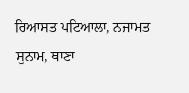ਰਿਆਸਤ ਪਟਿਆਲਾ, ਨਜਾਮਤ ਸੁਨਾਮ, ਥਾਣਾ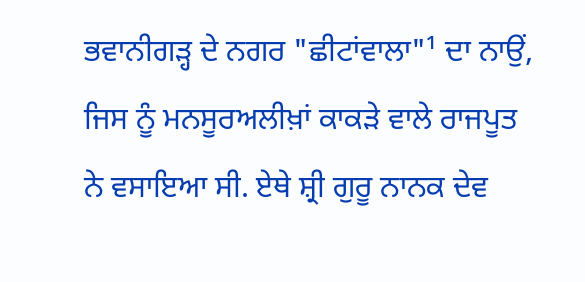ਭਵਾਨੀਗੜ੍ਹ ਦੇ ਨਗਰ "ਛੀਟਾਂਵਾਲਾ"¹ ਦਾ ਨਾਉਂ, ਜਿਸ ਨੂੰ ਮਨਸੂਰਅਲੀਖ਼ਾਂ ਕਾਕੜੇ ਵਾਲੇ ਰਾਜਪੂਤ ਨੇ ਵਸਾਇਆ ਸੀ. ਏਥੇ ਸ਼੍ਰੀ ਗੁਰੂ ਨਾਨਕ ਦੇਵ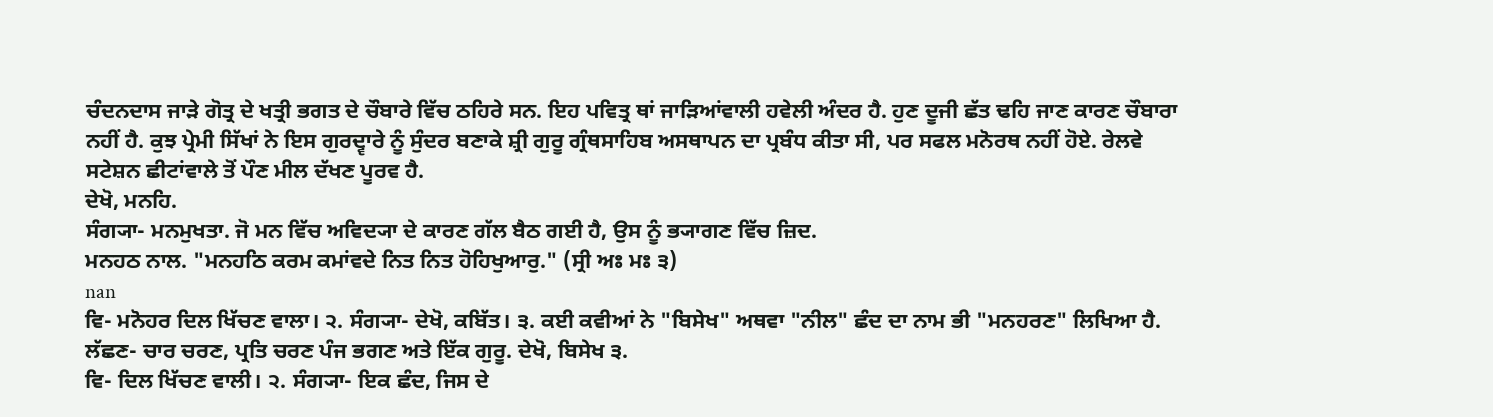ਚੰਦਨਦਾਸ ਜਾੜੇ ਗੋਤ੍ਰ ਦੇ ਖਤ੍ਰੀ ਭਗਤ ਦੇ ਚੌਬਾਰੇ ਵਿੱਚ ਠਹਿਰੇ ਸਨ. ਇਹ ਪਵਿਤ੍ਰ ਥਾਂ ਜਾੜਿਆਂਵਾਲੀ ਹਵੇਲੀ ਅੰਦਰ ਹੈ. ਹੁਣ ਦੂਜੀ ਛੱਤ ਢਹਿ ਜਾਣ ਕਾਰਣ ਚੌਬਾਰਾ ਨਹੀਂ ਹੈ. ਕੁਝ ਪ੍ਰੇਮੀ ਸਿੱਖਾਂ ਨੇ ਇਸ ਗੁਰਦ੍ਵਾਰੇ ਨੂੰ ਸੁੰਦਰ ਬਣਾਕੇ ਸ਼੍ਰੀ ਗੁਰੂ ਗ੍ਰੰਥਸਾਹਿਬ ਅਸਥਾਪਨ ਦਾ ਪ੍ਰਬੰਧ ਕੀਤਾ ਸੀ, ਪਰ ਸਫਲ ਮਨੋਰਥ ਨਹੀਂ ਹੋਏ. ਰੇਲਵੇ ਸਟੇਸ਼ਨ ਛੀਟਾਂਵਾਲੇ ਤੋਂ ਪੌਣ ਮੀਲ ਦੱਖਣ ਪੂਰਵ ਹੈ.
ਦੇਖੋ, ਮਨਹਿ.
ਸੰਗ੍ਯਾ- ਮਨਮੁਖਤਾ. ਜੋ ਮਨ ਵਿੱਚ ਅਵਿਦ੍ਯਾ ਦੇ ਕਾਰਣ ਗੱਲ ਬੈਠ ਗਈ ਹੈ, ਉਸ ਨੂੰ ਭ੍ਯਾਗਣ ਵਿੱਚ ਜ਼ਿਦ.
ਮਨਹਠ ਨਾਲ. "ਮਨਹਠਿ ਕਰਮ ਕਮਾਂਵਦੇ ਨਿਤ ਨਿਤ ਹੋਹਿਖੁਆਰੁ." (ਸ੍ਰੀ ਅਃ ਮਃ ੩)
nan
ਵਿ- ਮਨੋਹਰ ਦਿਲ ਖਿੱਚਣ ਵਾਲਾ। ੨. ਸੰਗ੍ਯਾ- ਦੇਖੋ, ਕਬਿੱਤ। ੩. ਕਈ ਕਵੀਆਂ ਨੇ "ਬਿਸੇਖ" ਅਥਵਾ "ਨੀਲ" ਛੰਦ ਦਾ ਨਾਮ ਭੀ "ਮਨਹਰਣ" ਲਿਖਿਆ ਹੈ. ਲੱਛਣ- ਚਾਰ ਚਰਣ, ਪ੍ਰਤਿ ਚਰਣ ਪੰਜ ਭਗਣ ਅਤੇ ਇੱਕ ਗੁਰੂ. ਦੇਖੋ, ਬਿਸੇਖ ੩.
ਵਿ- ਦਿਲ ਖਿੱਚਣ ਵਾਲੀ। ੨. ਸੰਗ੍ਯਾ- ਇਕ ਛੰਦ, ਜਿਸ ਦੇ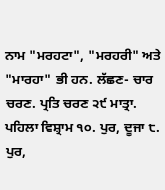ਨਾਮ "ਮਰਹਟਾ", "ਮਰਹਰੀ" ਅਤੇ "ਮਾਰਹਾ" ਭੀ ਹਨ. ਲੱਛਣ- ਚਾਰ ਚਰਣ. ਪ੍ਰਤਿ ਚਰਣ ੨੯ ਮਾਤ੍ਰਾ. ਪਹਿਲਾ ਵਿਸ਼੍ਰਾਮ ੧੦. ਪੁਰ, ਦੂਜਾ ੮. ਪੁਰ,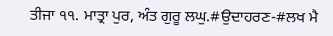ਤੀਜਾ ੧੧. ਮਾਤ੍ਰਾ ਪੁਰ, ਅੰਤ ਗੁਰੂ ਲਘੁ.#ਉਦਾਹਰਣ-#ਲਖ ਮੈ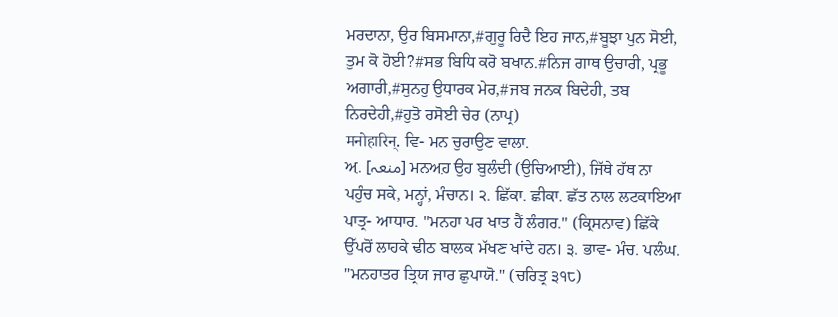ਮਰਦਾਨਾ, ਉਰ ਬਿਸਮਾਨਾ,#ਗੁਰੂ ਰਿਦੈ ਇਹ ਜਾਨ,#ਬੂਝਾ ਪੁਨ ਸੋਈ, ਤੁਮ ਕੋ ਹੋਈ?#ਸਭ ਬਿਧਿ ਕਰੋ ਬਖਾਨ.#ਨਿਜ ਗਾਥ ਉਚਾਰੀ, ਪ੍ਰਭੂ ਅਗਾਰੀ,#ਸੁਨਹੁ ਉਧਾਰਕ ਮੇਰ,#ਜਬ ਜਨਕ ਬਿਦੇਹੀ, ਤਬ ਨਿਰਦੇਹੀ,#ਹੁਤੋ ਰਸੋਈ ਚੇਰ (ਨਾਪ੍ਰ)
मनोहारिन्. ਵਿ- ਮਨ ਚੁਰਾਉਣ ਵਾਲਾ.
ਅ਼. [منعہ] ਮਨਅ਼ਹ ਉਹ ਬੁਲੰਦੀ (ਉਚਿਆਈ), ਜਿੱਥੇ ਹੱਥ ਨਾ ਪਹੁੰਚ ਸਕੇ, ਮਨ੍ਹਾਂ, ਮੰਚਾਨ। ੨. ਛਿੱਕਾ. ਛੀਕਾ. ਛੱਤ ਨਾਲ ਲਟਕਾਇਆ ਪਾਤ੍ਰ- ਆਧਾਰ. "ਮਨਹਾ ਪਰ ਖਾਤ ਹੈਂ ਲੰਗਰ." (ਕ੍ਰਿਸਨਾਵ) ਛਿੱਕੇ ਉੱਪਰੋਂ ਲਾਹਕੇ ਢੀਠ ਬਾਲਕ ਮੱਖਣ ਖਾਂਦੇ ਹਨ। ੩. ਭਾਵ- ਮੰਚ. ਪਲੰਘ. "ਮਨਹਾਤਰ ਤ੍ਰਿਯ ਜਾਰ ਛੁਪਾਯੋ." (ਚਰਿਤ੍ਰ ੩੧੮)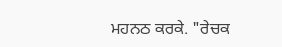ਮਹਨਠ ਕਰਕੇ. "ਰੇਚਕ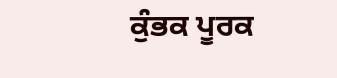ਕੁੰਭਕ ਪੂਰਕ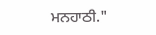ਮਨਹਾਠੀ."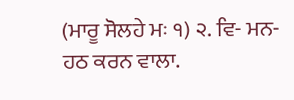(ਮਾਰੂ ਸੋਲਹੇ ਮਃ ੧) ੨. ਵਿ- ਮਨ- ਹਠ ਕਰਨ ਵਾਲਾ.